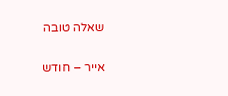שאלה טובה

אייר – חודש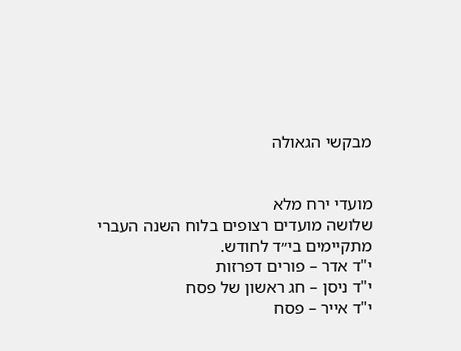מבקשי הגאולה


מועדי ירח מלא
שלושה מועדים רצופים בלוח השנה העברי מתקיימים בי״ד לחודש.
י"ד אדר – פורים דפרזות
י"ד ניסן – חג ראשון של פסח
י"ד אייר – פסח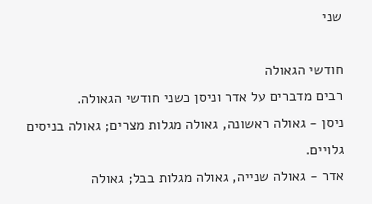שני

חודשי הגאולה
רבים מדברים על אדר וניסן כשני חודשי הגאולה.
ניסן - גאולה ראשונה, גאולה מגלות מצרים; גאולה בניסים גלויים.
אדר - גאולה שנייה, גאולה מגלות בבל; גאולה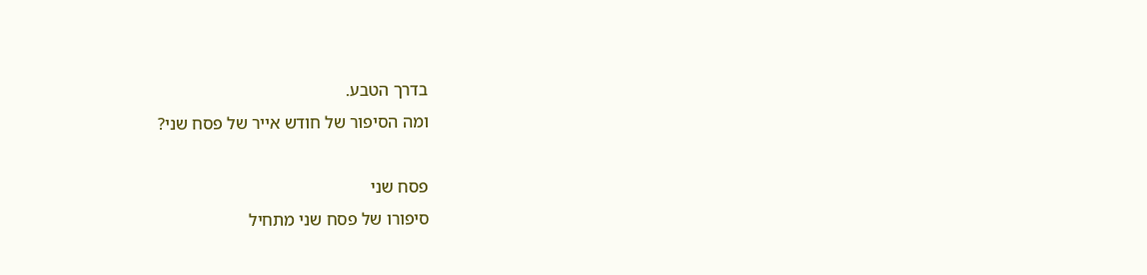בדרך הטבע.
ומה הסיפור של חודש אייר של פסח שני?

פסח שני
סיפורו של פסח שני מתחיל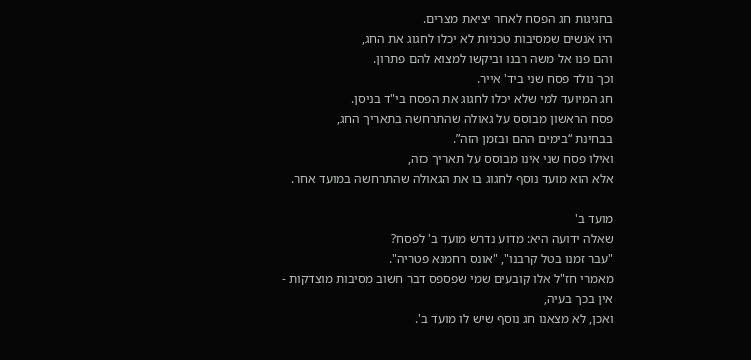בחגיגות חג הפסח לאחר יציאת מצרים.
היו אנשים שמסיבות טכניות לא יכלו לחגוג את החג,
והם פנו אל משה רבנו וביקשו למצוא להם פתרון.
וכך נולד פסח שני ביד' אייר.
חג המיועד למי שלא יכלו לחגוג את הפסח בי"ד בניסן.
פסח הראשון מבוסס על גאולה שהתרחשה בתאריך החג,
בבחינת “בימים ההם ובזמן הזה”.
ואילו פסח שני אינו מבוסס על תאריך כזה,
אלא הוא מועד נוסף לחגוג בו את הגאולה שהתרחשה במועד אחר.

מועד ב'
שאלה ידועה היא: מדוע נדרש מועד ב' לפסח?
"עבר זמנו בטל קרבנו", "אונס רחמנא פטריה".
מאמרי חז"ל אלו קובעים שמי שפספס דבר חשוב מסיבות מוצדקות - אין בכך בעיה,
ואכן, לא מצאנו חג נוסף שיש לו מועד ב'.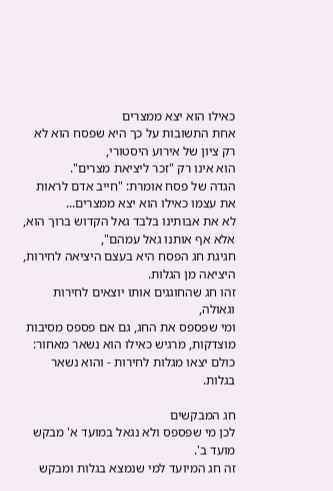כאילו הוא יצא ממצרים
אחת התשובות על כך היא שפסח הוא לא רק ציון של אירוע היסטורי,
הוא אינו רק "זכר ליציאת מצרים".
הגדה של פסח אומרת: "חייב אדם לראות את עצמו כאילו הוא יצא ממצרים...
לא את אבותינו בלבד גאל הקדוש ברוך הוא, אלא אף אותנו גאל עמהם",
חגיגת חג הפסח היא בעצם היציאה לחירות, היציאה מן הגלות.
זהו חג שהחוגגים אותו יוצאים לחירות וגאולה,
ומי שפספס את החג, גם אם פספס מסיבות מוצדקות, מרגיש כאילו הוא נשאר מאחור:
כולם יצאו מגלות לחירות - והוא נשאר בגלות.

חג המבקשים
לכן מי שפספס ולא נגאל במועד א' מבקש מועד ב'.
זה חג המיועד למי שנמצא בגלות ומבקש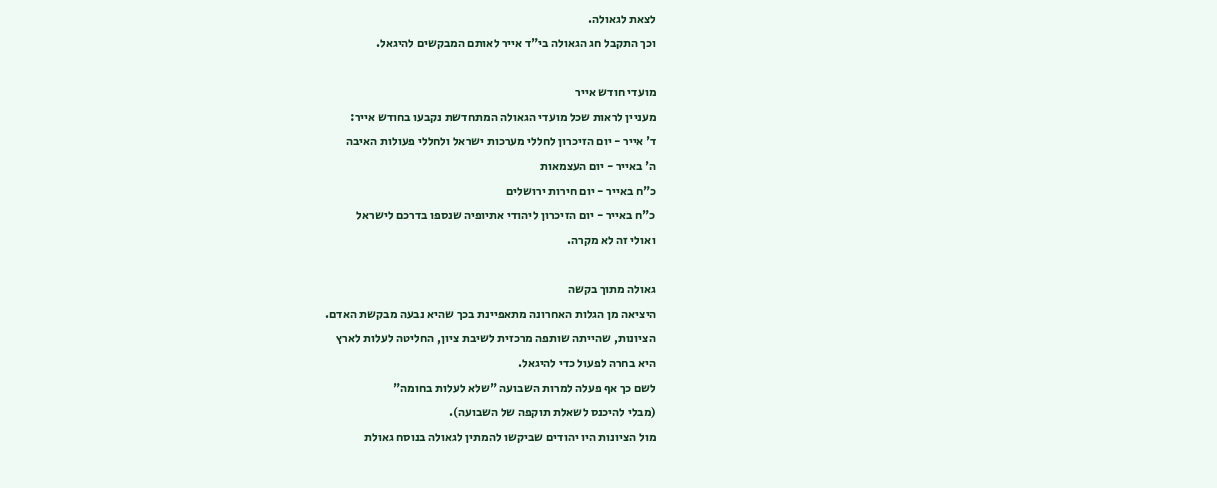לצאת לגאולה.
וכך התקבל חג הגאולה בי"ד אייר לאותם המבקשים להיגאל.

מועדי חודש אייר
מעניין לראות שכל מועדי הגאולה המתחדשת נקבעו בחודש אייר:
ד' אייר - יום הזיכרון לחללי מערכות ישראל ולחללי פעולות האיבה
ה' באייר - יום העצמאות
כ"ח באייר - יום חירות ירושלים
כ"ח באייר - יום הזיכרון ליהודי אתיופיה שנספו בדרכם לישראל
ואולי זה לא מקרה.

גאולה מתוך בקשה
היציאה מן הגלות האחרונה מתאפיינת בכך שהיא נבעה מבקשת האדם.
הציונות, שהייתה שותפה מרכזית לשיבת ציון, החליטה לעלות לארץ
היא בחרה לפעול כדי להיגאל.
לשם כך אף פעלה למרות השבועה "שלא לעלות בחומה"
(מבלי להיכנס לשאלת תוקפה של השבועה).
מול הציונות היו יהודים שביקשו להמתין לגאולה בנוסח גאולת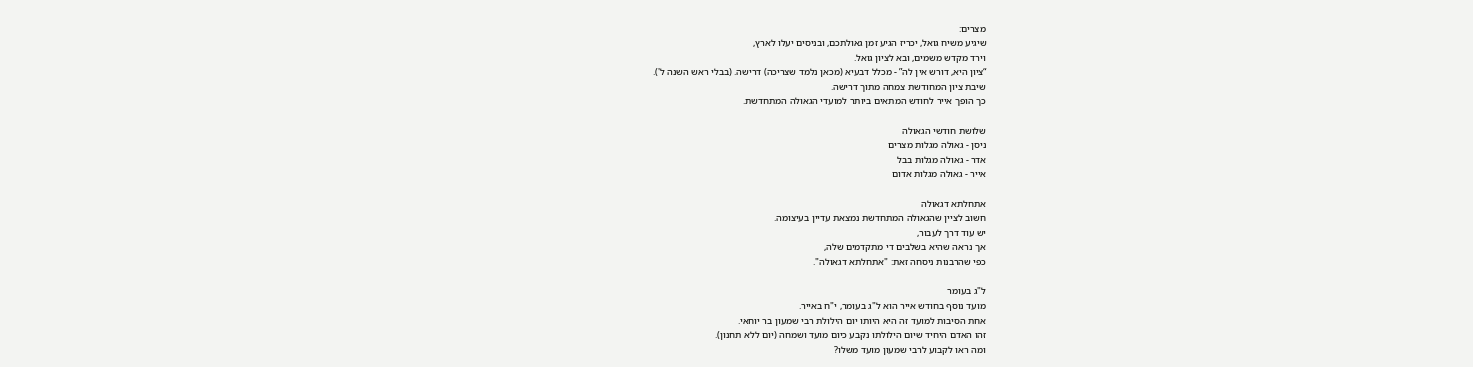מצרים:
שיגיע משיח גואל, יכריז הגיע זמן גאולתכם, ובניסים יעלו לארץ,
וירד מקדש משמים, ובא לציון גואל.
“ציון היא, דורש אין לה” - מכלל דבעיא (מכאן נלמד שצריכה) דרישה. (בבלי ראש השנה ל').
שיבת ציון המחודשת צמחה מתוך דרישה.
כך הופך אייר לחודש המתאים ביותר למועדי הגאולה המתחדשת.

שלושת חודשי הגאולה
ניסן - גאולה מגלות מצרים
אדר - גאולה מגלות בבל
אייר - גאולה מגלות אדום

אתחלתא דגאולה
חשוב לציין שהגאולה המתחדשת נמצאת עדיין בעיצומה.
יש עוד דרך לעבור,
אך נראה שהיא בשלבים די מתקדמים שלה,
כפי שהרבנות ניסחה זאת: "אתחלתא דגאולה".

ל"ג בעומר
מועד נוסף בחודש אייר הוא ל"ג בעומר, י"ח באייר.
אחת הסיבות למועד זה היא היותו יום הילולת רבי שמעון בר יוחאי.
זהו האדם היחיד שיום הילולתו נקבע כיום מועד ושמחה (יום ללא תחנון).
ומה ראו לקבוע לרבי שמעון מועד משלו?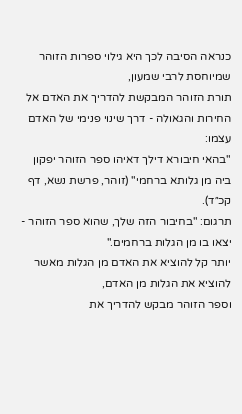כנראה הסיבה לכך היא גילוי ספרות הזוהר שמיוחסת לרבי שמעון,
תורת הזוהר המבקשת להדריך את האדם אל החירות והגאולה - דרך שינוי פנימי של האדם עצמו:
"בהאי חיבורא דילך דאיהו ספר הזוהר יפקון ביה מן גלותא ברחמי" (זוהר, פרשת נשא, דף קכ״ד).
תרגום: "בחיבור הזה שלך, שהוא ספר הזוהר - יצאו בו מן הגלות ברחמים."
יותר קל להוציא את האדם מן הגלות מאשר להוציא את הגלות מן האדם,
וספר הזוהר מבקש להדריך את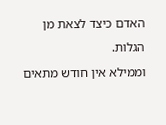האדם כיצד לצאת מן הגלות.
וממילא אין חודש מתאים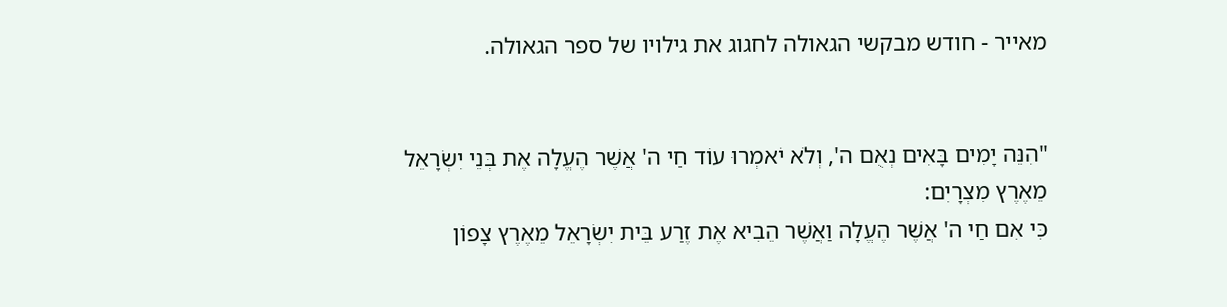מאייר - חודש מבקשי הגאולה לחגוג את גילויו של ספר הגאולה.


"הִנֵּה יָמִים בָּאִים נְאֻם ה', וְלֹא יֹאמְרוּ עוֹד חַי ה' אֲשֶׁר הֶעֱלָה אֶת בְּנֵי יִשְׂרָאֵל מֵאֶרֶץ מִצְרָיִם:
כִּי אִם חַי ה' אֲשֶׁר הֶעֱלָה וַאֲשֶׁר הֵבִיא אֶת זֶרַע בֵּית יִשְׂרָאֵל מֵאֶרֶץ צָפוֹן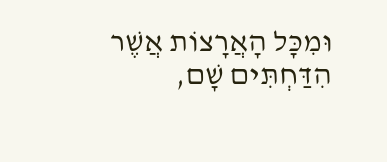וּמִכָּל הָאֲרָצוֹת אֲשֶׁר הִדַּחְתִּים שָׁם,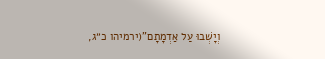וְיָשְׁבוּ עַל אַדְמָתָם"(ירמיהו כ״ג,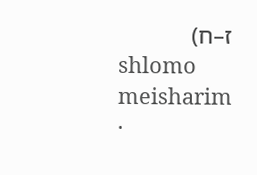ז–ח)
shlomo meisharim ·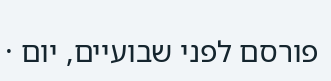פורסם לפני שבועיים, יום ·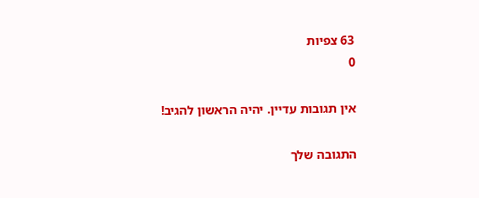63 צפיות
0

אין תגובות עדיין. יהיה הראשון להגיב!

התגובה שלך